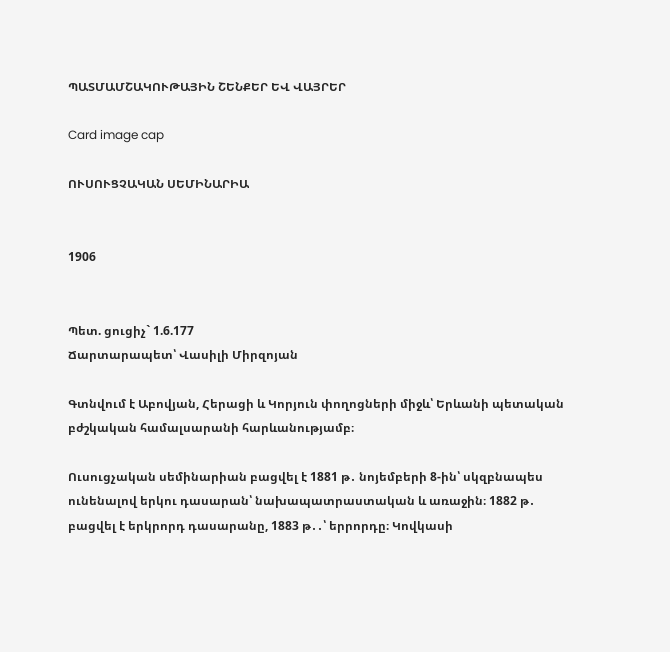ՊԱՏՄԱՄՇԱԿՈՒԹԱՅԻՆ ՇԵՆՔԵՐ ԵՎ ՎԱՅՐԵՐ

Card image cap

ՈՒՍՈՒՑՉԱԿԱՆ ՍԵՄԻՆԱՐԻԱ


1906


Պետ. ցուցիչ` 1.6.177
Ճարտարապետ՝ Վասիլի Միրզոյան

Գտնվում է Աբովյան, Հերացի և Կորյուն փողոցների միջև՝ Երևանի պետական բժշկական համալսարանի հարևանությամբ։

Ուսուցչական սեմինարիան բացվել է 1881 թ․ նոյեմբերի 8-ին՝ սկզբնապես ունենալով երկու դասարան՝ նախապատրաստական և առաջին։ 1882 թ․ բացվել է երկրորդ դասարանը, 1883 թ․․՝ երրորդը։ Կովկասի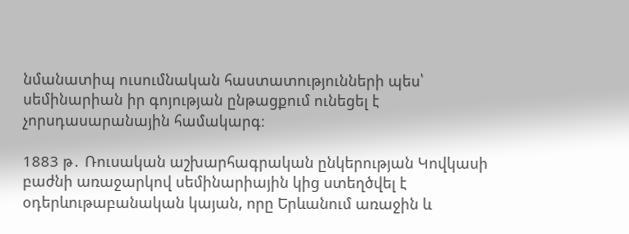նմանատիպ ուսումնական հաստատությունների պես՝ սեմինարիան իր գոյության ընթացքում ունեցել է չորսդասարանային համակարգ։

1883 թ․ Ռուսական աշխարհագրական ընկերության Կովկասի բաժնի առաջարկով սեմինարիային կից ստեղծվել է օդերևութաբանական կայան, որը Երևանում առաջին և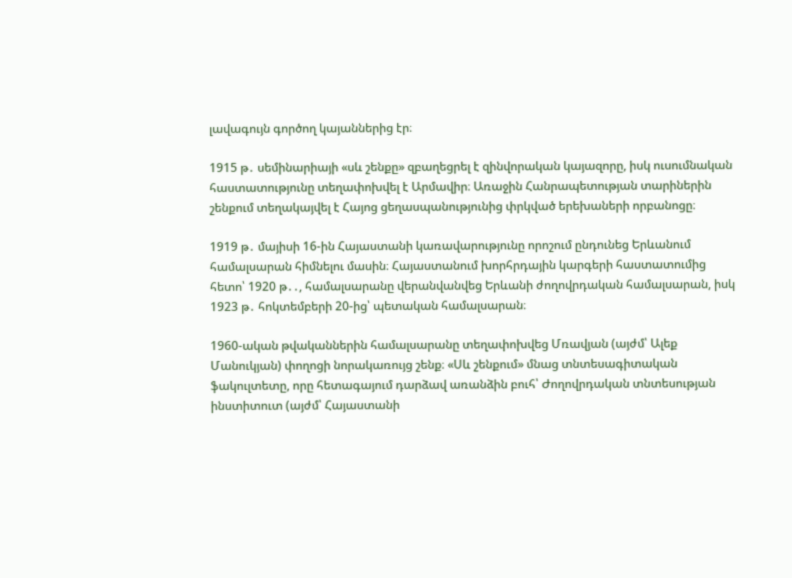լավագույն գործող կայաններից էր։

1915 թ․ սեմինարիայի «սև շենքը» զբաղեցրել է զինվորական կայազորը, իսկ ուսումնական հաստատությունը տեղափոխվել է Արմավիր։ Առաջին Հանրապետության տարիներին շենքում տեղակայվել է Հայոց ցեղասպանությունից փրկված երեխաների որբանոցը։

1919 թ․ մայիսի 16-ին Հայաստանի կառավարությունը որոշում ընդունեց Երևանում համալսարան հիմնելու մասին։ Հայաստանում խորհրդային կարգերի հաստատումից հետո՝ 1920 թ․․, համալսարանը վերանվանվեց Երևանի ժողովրդական համալսարան, իսկ 1923 թ․ հոկտեմբերի 20-ից՝ պետական համալսարան։

1960-ական թվականներին համալսարանը տեղափոխվեց Մռավյան (այժմ՝ Ալեք Մանուկյան) փողոցի նորակառույց շենք։ «Սև շենքում» մնաց տնտեսագիտական ֆակուլտետը, որը հետագայում դարձավ առանձին բուհ՝ Ժողովրդական տնտեսության ինստիտուտ (այժմ՝ Հայաստանի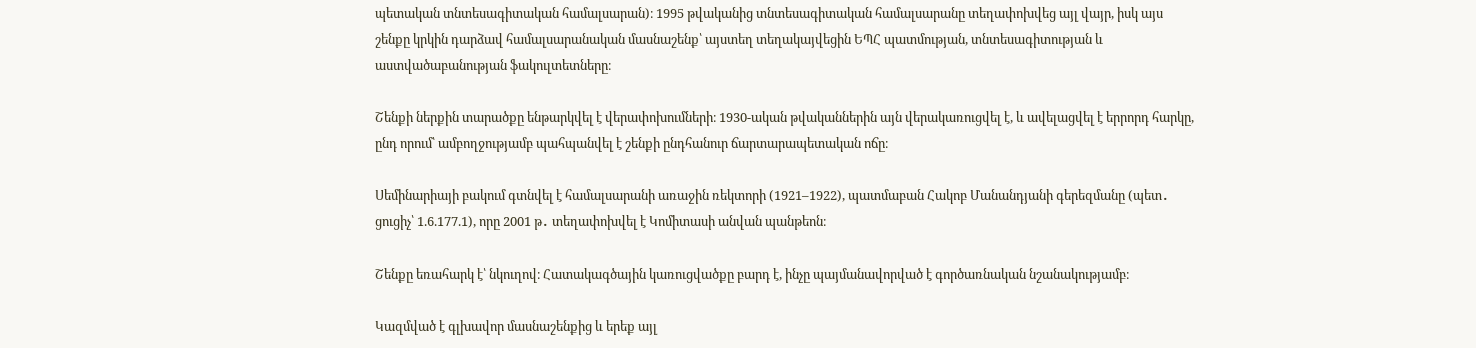պետական տնտեսագիտական համալսարան)։ 1995 թվականից տնտեսագիտական համալսարանը տեղափոխվեց այլ վայր, իսկ այս շենքը կրկին դարձավ համալսարանական մասնաշենք՝ այստեղ տեղակայվեցին ԵՊՀ պատմության, տնտեսագիտության և աստվածաբանության ֆակուլտետները։

Շենքի ներքին տարածքը ենթարկվել է վերափոխումների։ 1930-ական թվականներին այն վերակառուցվել է, և ավելացվել է երրորդ հարկը, ընդ որում՝ ամբողջությամբ պահպանվել է շենքի ընդհանուր ճարտարապետական ոճը։

Սեմինարիայի բակում գտնվել է համալսարանի առաջին ռեկտորի (1921–1922), պատմաբան Հակոբ Մանանդյանի գերեզմանը (պետ․ ցուցիչ՝ 1.6.177.1), որը 2001 թ․ տեղափոխվել է Կոմիտասի անվան պանթեոն։

Շենքը եռահարկ է՝ նկուղով։ Հատակագծային կառուցվածքը բարդ է, ինչը պայմանավորված է գործառնական նշանակությամբ։

Կազմված է գլխավոր մասնաշենքից և երեք այլ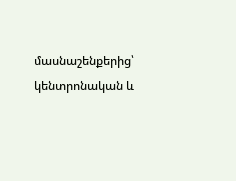մասնաշենքերից՝ կենտրոնական և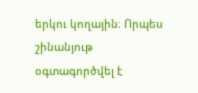երկու կողային։ Որպես շինանյութ օգտագործվել է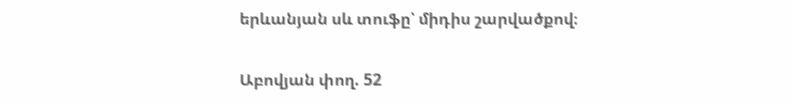երևանյան սև տուֆը՝ միդիս շարվածքով։


Աբովյան փող. 52